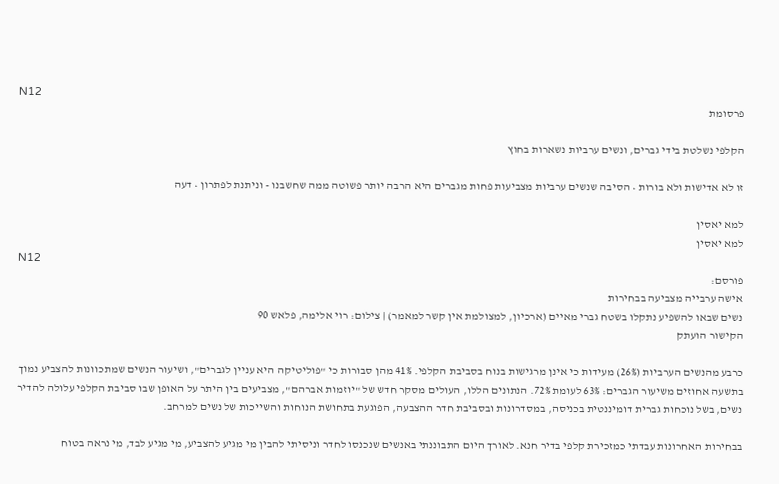N12
פרסומת

הקלפי נשלטת בידי גברים, ונשים ערביות נשארות בחוץ

זו לא אדישות ולא בורות • הסיבה שנשים ערביות מצביעות פחות מגברים היא הרבה יותר פשוטה ממה שחשבנו - וניתנת לפתרון • דעה

למא יאסין
למא יאסין
N12
פורסם:
אישה ערבייה מצביעה בבחירות
נשים שבאו להשפיע נתקלו בשטח גברי מאיים (ארכיון, למצולמת אין קשר למאמר) | צילום: רוי אלימה, פלאש 90
הקישור הועתק

כרבע מהנשים הערביות (26%) מעידות כי אינן מרגישות בנוח בסביבת הקלפי. 41% מהן סבורות כי "פוליטיקה היא עניין לגברים", ושיעור הנשים שמתכוונות להצביע נמוך בתשעה אחוזים משיעור הגברים: 63% לעומת 72%. הנתונים הללו, העולים מסקר חדש של "יוזמות אברהם", מצביעים בין היתר על האופן שבו סביבת הקלפי עלולה להדיר נשים, בשל נוכחות גברית דומיננטית בכניסה, במסדרונות ובסביבת חדר ההצבעה, הפוגעת בתחושת הנוחות והשייכות של נשים למרחב.

בבחירות האחרונות עבדתי כמזכירת קלפי בדיר חנא. לאורך היום התבוננתי באנשים שנכנסו לחדר וניסיתי להבין מי מגיע להצביע, מי מגיע לבד, מי נראה בטוח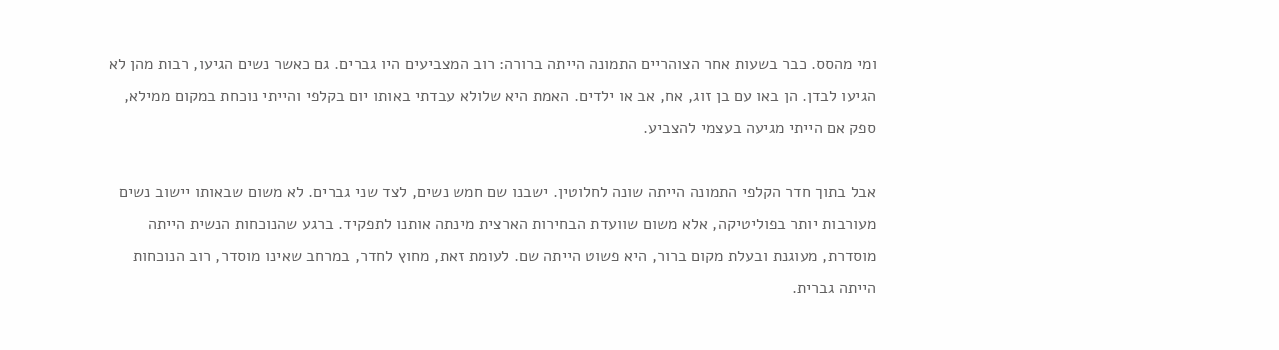ומי מהסס. כבר בשעות אחר הצוהריים התמונה הייתה ברורה: רוב המצביעים היו גברים. גם כאשר נשים הגיעו, רבות מהן לא הגיעו לבדן. הן באו עם בן זוג, אח, אב או ילדים. האמת היא שלולא עבדתי באותו יום בקלפי והייתי נוכחת במקום ממילא, ספק אם הייתי מגיעה בעצמי להצביע.

אבל בתוך חדר הקלפי התמונה הייתה שונה לחלוטין. ישבנו שם חמש נשים, לצד שני גברים. לא משום שבאותו יישוב נשים מעורבות יותר בפוליטיקה, אלא משום שוועדת הבחירות הארצית מינתה אותנו לתפקיד. ברגע שהנוכחות הנשית הייתה מוסדרת, מעוגנת ובעלת מקום ברור, היא פשוט הייתה שם. לעומת זאת, מחוץ לחדר, במרחב שאינו מוסדר, רוב הנוכחות הייתה גברית.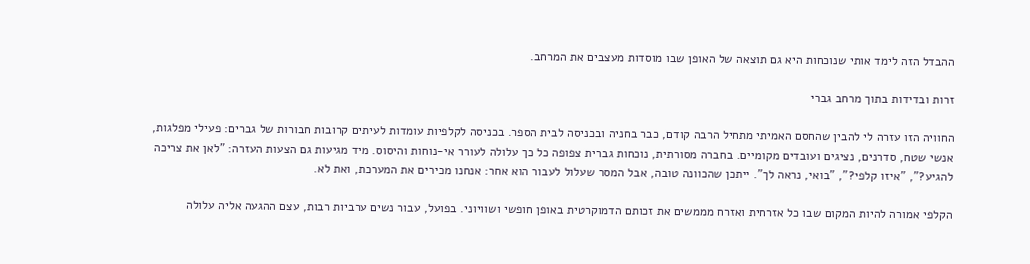ההבדל הזה לימד אותי שנוכחות היא גם תוצאה של האופן שבו מוסדות מעצבים את המרחב.

זרות ובדידות בתוך מרחב גברי

החוויה הזו עזרה לי להבין שהחסם האמיתי מתחיל הרבה קודם, כבר בחניה ובכניסה לבית הספר. בכניסה לקלפיות עומדות לעיתים קרובות חבורות של גברים: פעילי מפלגות, אנשי שטח, סדרנים, נציגים ועובדים מקומיים. בחברה מסורתית, נוכחות גברית צפופה כל כך עלולה לעורר אי-נוחות והיסוס. מיד מגיעות גם הצעות העזרה: "לאן את צריכה להגיע?", "איזו קלפי?", "בואי, נראה לך". ייתכן שהכוונה טובה, אבל המסר שעלול לעבור הוא אחר: אנחנו מכירים את המערכת, ואת לא.

הקלפי אמורה להיות המקום שבו כל אזרחית ואזרח מממשים את זכותם הדמוקרטית באופן חופשי ושוויוני. בפועל, עבור נשים ערביות רבות, עצם ההגעה אליה עלולה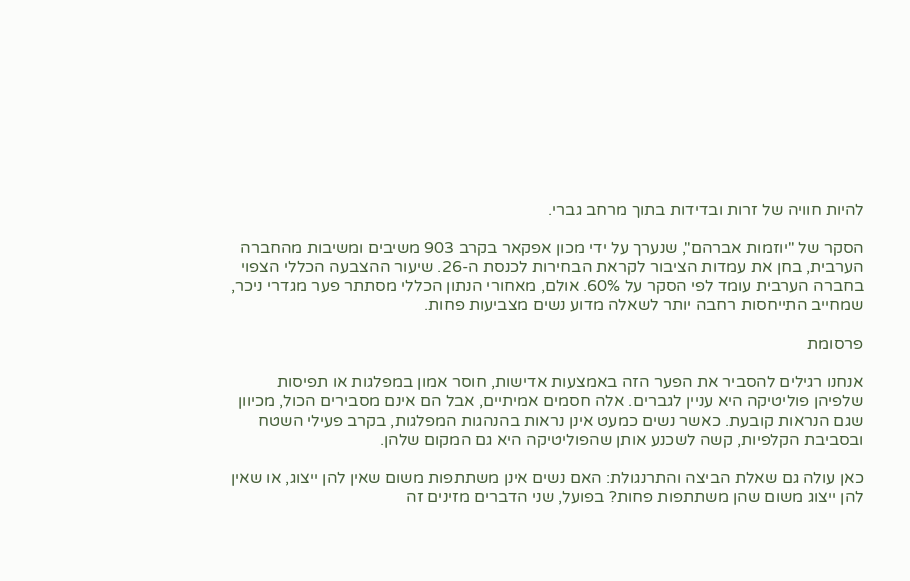להיות חוויה של זרות ובדידות בתוך מרחב גברי.

הסקר של "יוזמות אברהם", שנערך על ידי מכון אפקאר בקרב 903 משיבים ומשיבות מהחברה הערבית, בחן את עמדות הציבור לקראת הבחירות לכנסת ה-26. שיעור ההצבעה הכללי הצפוי בחברה הערבית עומד לפי הסקר על 60%. אולם, מאחורי הנתון הכללי מסתתר פער מגדרי ניכר, שמחייב התייחסות רחבה יותר לשאלה מדוע נשים מצביעות פחות.

פרסומת

אנחנו רגילים להסביר את הפער הזה באמצעות אדישות, חוסר אמון במפלגות או תפיסות שלפיהן פוליטיקה היא עניין לגברים. אלה חסמים אמיתיים, אבל הם אינם מסבירים הכול, מכיוון שגם הנראות קובעת. כאשר נשים כמעט אינן נראות בהנהגות המפלגות, בקרב פעילי השטח ובסביבת הקלפיות, קשה לשכנע אותן שהפוליטיקה היא גם המקום שלהן.

כאן עולה גם שאלת הביצה והתרנגולת: האם נשים אינן משתתפות משום שאין להן ייצוג, או שאין להן ייצוג משום שהן משתתפות פחות? בפועל, שני הדברים מזינים זה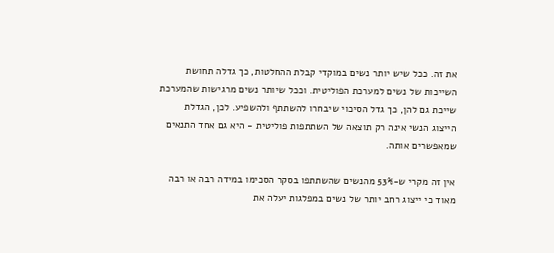את זה. ככל שיש יותר נשים במוקדי קבלת ההחלטות, כך גדלה תחושת השייכות של נשים למערכת הפוליטית. וככל שיותר נשים מרגישות שהמערכת שייכת גם להן, כך גדל הסיכוי שיבחרו להשתתף ולהשפיע. לכן, הגדלת הייצוג הנשי אינה רק תוצאה של השתתפות פוליטית - היא גם אחד התנאים שמאפשרים אותה.

אין זה מקרי ש-53% מהנשים שהשתתפו בסקר הסכימו במידה רבה או רבה מאוד כי ייצוג רחב יותר של נשים במפלגות יעלה את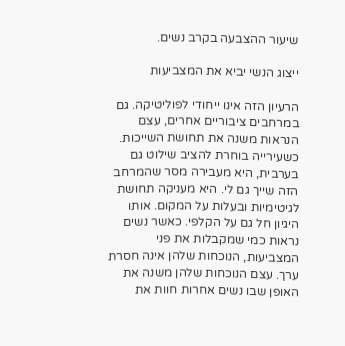שיעור ההצבעה בקרב נשים.

ייצוג הנשי יביא את המצביעות

הרעיון הזה אינו ייחודי לפוליטיקה. גם במרחבים ציבוריים אחרים, עצם הנראות משנה את תחושת השייכות. כשעירייה בוחרת להציב שילוט גם בערבית, היא מעבירה מסר שהמרחב הזה שייך גם לי. היא מעניקה תחושת לגיטימיות ובעלות על המקום. אותו היגיון חל גם על הקלפי. כאשר נשים נראות כמי שמקבלות את פני המצביעות, הנוכחות שלהן אינה חסרת ערך. עצם הנוכחות שלהן משנה את האופן שבו נשים אחרות חוות את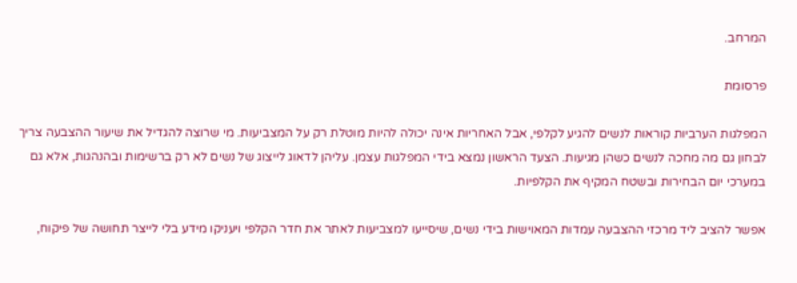המרחב.

פרסומת

המפלגות הערביות קוראות לנשים להגיע לקלפי, אבל האחריות אינה יכולה להיות מוטלת רק על המצביעות. מי שרוצה להגדיל את שיעור ההצבעה צריך לבחון גם מה מחכה לנשים כשהן מגיעות. הצעד הראשון נמצא בידי המפלגות עצמן. עליהן לדאוג לייצוג של נשים לא רק ברשימות ובהנהגות, אלא גם במערכי יום הבחירות ובשטח המקיף את הקלפיות.

אפשר להציב ליד מרכזי ההצבעה עמדות המאוישות בידי נשים, שיסייעו למצביעות לאתר את חדר הקלפי ויעניקו מידע בלי לייצר תחושה של פיקוח,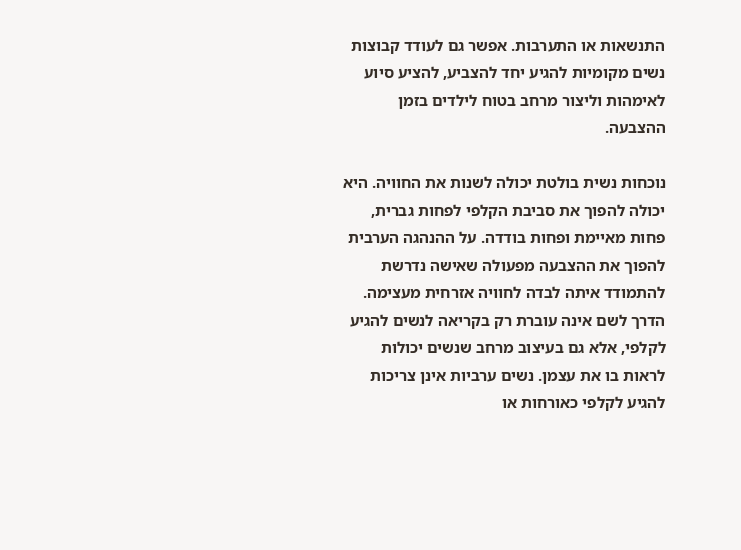התנשאות או התערבות. אפשר גם לעודד קבוצות נשים מקומיות להגיע יחד להצביע, להציע סיוע לאימהות וליצור מרחב בטוח לילדים בזמן ההצבעה.

נוכחות נשית בולטת יכולה לשנות את החוויה. היא יכולה להפוך את סביבת הקלפי לפחות גברית, פחות מאיימת ופחות בודדה. על ההנהגה הערבית להפוך את ההצבעה מפעולה שאישה נדרשת להתמודד איתה לבדה לחוויה אזרחית מעצימה. הדרך לשם אינה עוברת רק בקריאה לנשים להגיע לקלפי, אלא גם בעיצוב מרחב שנשים יכולות לראות בו את עצמן. נשים ערביות אינן צריכות להגיע לקלפי כאורחות או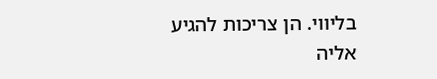בליווי. הן צריכות להגיע אליה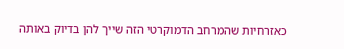כאזרחיות שהמרחב הדמוקרטי הזה שייך להן בדיוק באותה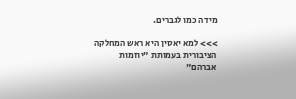מידה כמו לגברים.

>>> למא יאסין היא ראש המחלקה הציבורית בעמותת "יוזמות אברהם"